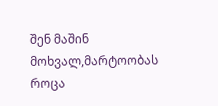შენ მაშინ მოხვალ,მარტოობას როცა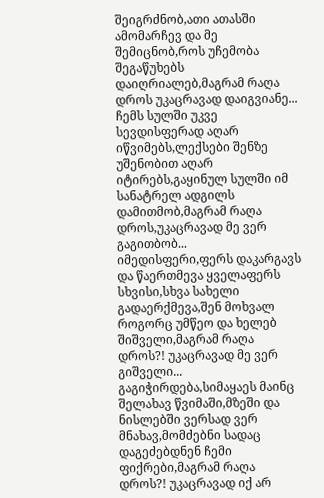შეიგრძნობ,ათი ათასში ამომარჩევ და მე შემიცნობ,როს უჩემობა შეგაწუხებს დაიღრიალებ,მაგრამ რაღა დროს უკაცრავად დაიგვიანე... ჩემს სულში უკვე სევდისფერად აღარ იწვიმებს,ლექსები შენზე უშენობით აღარ იტირებს,გაყინულ სულში იმ სანატრელ ადგილს დამითმობ,მაგრამ რაღა დროს,უკაცრავად მე ვერ გაგითბობ... იმედისფერი,ფერს დაკარგავს და წაერთმევა ყველაფერს სხვისი,სხვა სახელი გადაერქმევა,შენ მოხვალ როგორც უმწეო და ხელებ შიშველი,მაგრამ რაღა დროს?! უკაცრავად მე ვერ გიშველი... გაგიჭირდება,სიმაყაეს მაინც შელახავ წვიმაში,მზეში და ნისლებში ვერსად ვერ მნახავ,მომძებნი სადაც დაგეძებდნენ ჩემი ფიქრები,მაგრამ რაღა დროს?! უკაცრავად იქ არ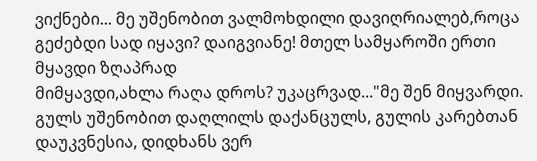ვიქნები... მე უშენობით ვალმოხდილი დავიღრიალებ,როცა გეძებდი სად იყავი? დაიგვიანე! მთელ სამყაროში ერთი მყავდი ზღაპრად
მიმყავდი,ახლა რაღა დროს? უკაცრვად..."მე შენ მიყვარდი.
გულს უშენობით დაღლილს დაქანცულს, გულის კარებთან დაუკვნესია, დიდხანს ვერ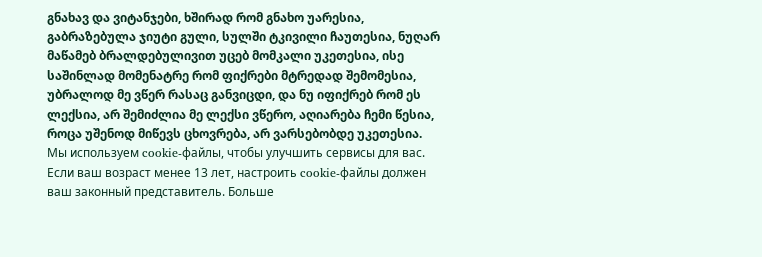გნახავ და ვიტანჯები, ხშირად რომ გნახო უარესია, გაბრაზებულა ჯიუტი გული, სულში ტკივილი ჩაუთესია, ნუღარ მაწამებ ბრალდებულივით უცებ მომკალი უკეთესია, ისე საშინლად მომენატრე რომ ფიქრები მტრედად შემომესია, უბრალოდ მე ვწერ რასაც განვიცდი, და ნუ იფიქრებ რომ ეს ლექსია, არ შემიძლია მე ლექსი ვწერო, აღიარება ჩემი წესია, როცა უშენოდ მიწევს ცხოვრება, არ ვარსებობდე უკეთესია.
Мы используем cookie-файлы, чтобы улучшить сервисы для вас. Если ваш возраст менее 13 лет, настроить cookie-файлы должен ваш законный представитель. Больше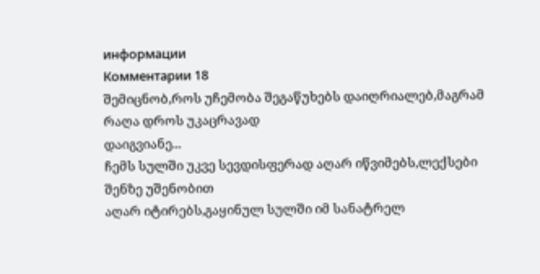информации
Комментарии 18
შემიცნობ,როს უჩემობა შეგაწუხებს დაიღრიალებ,მაგრამ რაღა დროს უკაცრავად
დაიგვიანე...
ჩემს სულში უკვე სევდისფერად აღარ იწვიმებს,ლექსები შენზე უშენობით
აღარ იტირებს,გაყინულ სულში იმ სანატრელ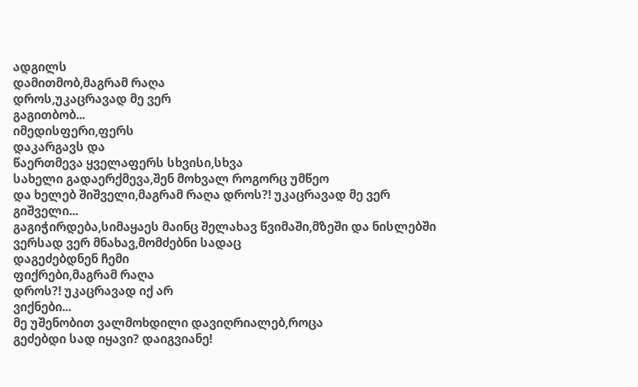ადგილს
დამითმობ,მაგრამ რაღა
დროს,უკაცრავად მე ვერ
გაგითბობ...
იმედისფერი,ფერს
დაკარგავს და
წაერთმევა ყველაფერს სხვისი,სხვა
სახელი გადაერქმევა,შენ მოხვალ როგორც უმწეო
და ხელებ შიშველი,მაგრამ რაღა დროს?! უკაცრავად მე ვერ
გიშველი...
გაგიჭირდება,სიმაყაეს მაინც შელახავ წვიმაში,მზეში და ნისლებში
ვერსად ვერ მნახავ,მომძებნი სადაც
დაგეძებდნენ ჩემი
ფიქრები,მაგრამ რაღა
დროს?! უკაცრავად იქ არ
ვიქნები...
მე უშენობით ვალმოხდილი დავიღრიალებ,როცა
გეძებდი სად იყავი? დაიგვიანე!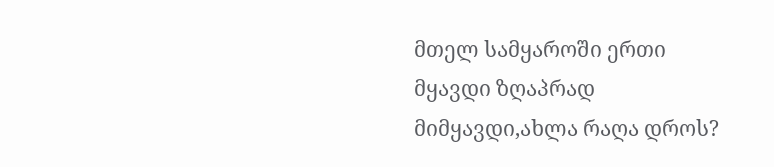მთელ სამყაროში ერთი
მყავდი ზღაპრად
მიმყავდი,ახლა რაღა დროს?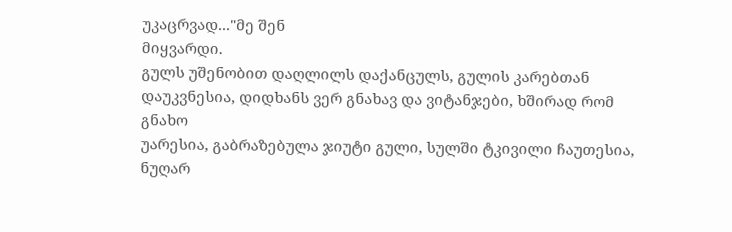უკაცრვად..."მე შენ
მიყვარდი.
გულს უშენობით დაღლილს დაქანცულს, გულის კარებთან
დაუკვნესია, დიდხანს ვერ გნახავ და ვიტანჯები, ხშირად რომ გნახო
უარესია, გაბრაზებულა ჯიუტი გული, სულში ტკივილი ჩაუთესია, ნუღარ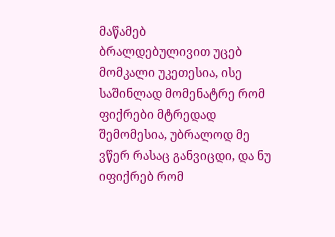მაწამებ
ბრალდებულივით უცებ მომკალი უკეთესია, ისე საშინლად მომენატრე რომ ფიქრები მტრედად
შემომესია, უბრალოდ მე ვწერ რასაც განვიცდი, და ნუ იფიქრებ რომ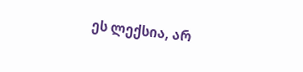ეს ლექსია, არ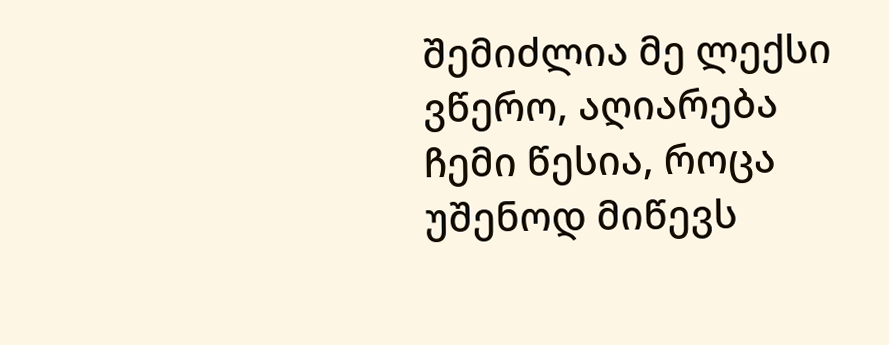შემიძლია მე ლექსი ვწერო, აღიარება ჩემი წესია, როცა უშენოდ მიწევს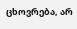ცხოვრება, არ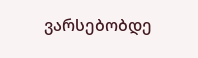ვარსებობდე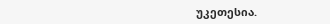უკეთესია.